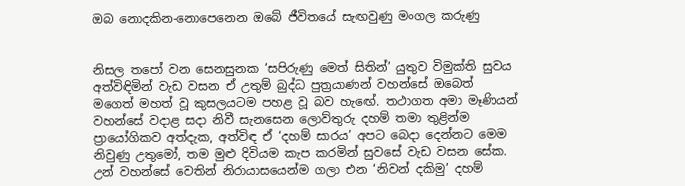ඔබ නොදකින-නොපෙනෙන ඔබේ ජීවිතයේ සැඟවුණු මංගල කරුණු


නිසල තපෝ වන සෙනසුනක ‘සපිරුණු මෙත් සිතින්’ යුතුව විමුක්ති සුවය අත්විඳිමින් වැඩ වසන ඒ උතුම් බුද්ධ පුත්‍රයාණන් වහන්සේ ඔබෙත් මගෙත් මහත් වූ කුසලයටම පහළ වූ බව හැඟේ. තථාගත අමා මෑණියන් වහන්සේ වදාළ සදා නිවී සැනසෙන ලොව්තුරු දහම් තමා තුළින්ම ප්‍රායෝගිකව අත්දැක, අත්විඳ ඒ ‘දහම් සාරය’ අපට බෙදා දෙන්නට මෙම නිවුණු උතුමෝ, තම මුළු දිවියම කැප කරමින් සුවසේ වැඩ වසන සේක. උන් වහන්සේ වෙතින් නිරායාසයෙන්ම ගලා එන ‘නිවන් දකිමු’ දහම්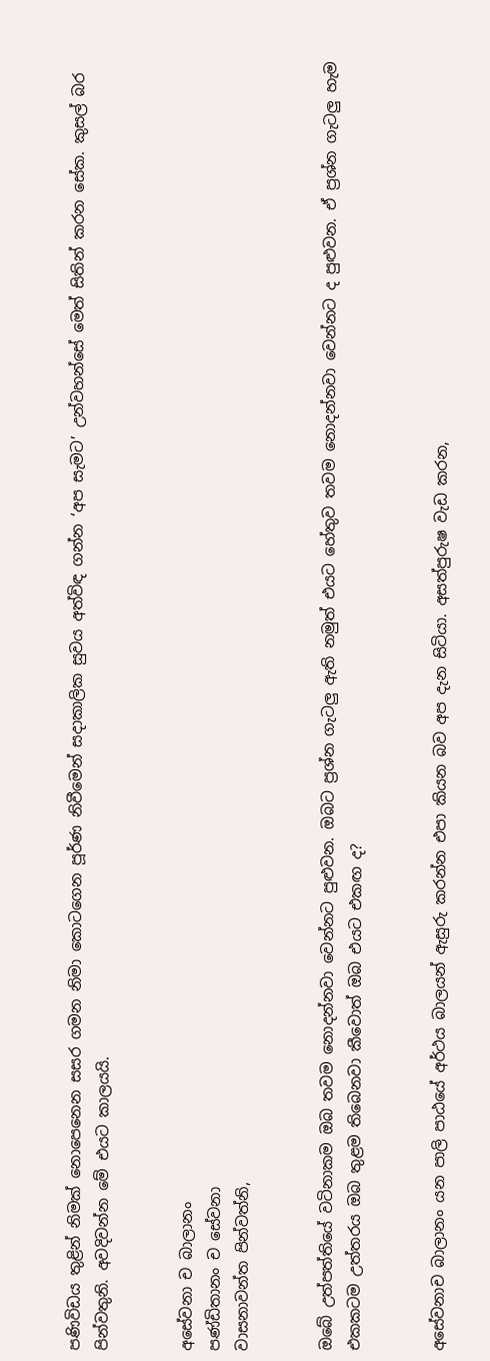පණිවිඩය තුළින් නිමක් නොපෙනෙන සසර ගමන නිමා කොටගෙන පූර්ණ නිවීමෙන් සදාකාලික සුවය අත්විඳ ගන්න ‘අප සැමට’ උන්වහන්සේ මෙත් සිතින් කරන සේක. කුසල් බර පින්වතුනි. අවදිවන්න මේ එයට කාලයයි.


අසේවනා ච බාලානං
පණ්ඩිතානං ච සේවනා
වාසනාවන්ත පින්වත්නි,


ඔබේ උත්පත්තියේ වටිනාකම ඔබ තවම නොදන්නවා වෙන්නට පුළුවන. ඔබට ප්‍රශ්න ගැටලු ඇති නමුත් එයට හේතුව තවම නොදන්නවා වෙන්නට ද පුළුවන. ඒ ප්‍රශ්න ගැටලු හැම එකකටම උත්තරය ඔබ තුළම තිබෙනවා කීවොත් ඔබ එයට එකඟ ද?


අසේවනාච බාලානං යන පාලි පාඨයේ අර්ථය බාලයන් ඇසුරු කරන්න එපා කියන බව අප දැන සිටියා. අසත්පුරුෂ වැඩ කරන,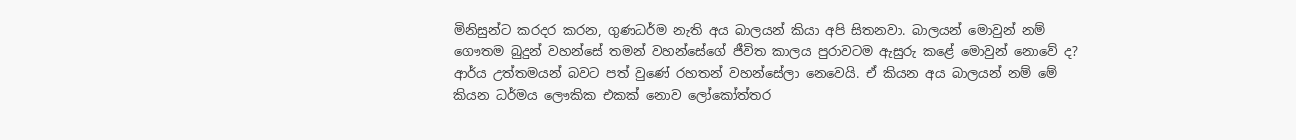මිනිසුන්ට කරදර කරන, ගුණධර්ම නැති අය බාලයන් කියා අපි සිතනවා. බාලයන් මොවුන් නම් ගෞතම බුදුන් වහන්සේ තමන් වහන්සේගේ ජීවිත කාලය පුරාවටම ඇසුරු කළේ මොවුන් නොවේ ද? ආර්ය උත්තමයන් බවට පත් වුණේ රහතන් වහන්සේලා නෙවෙයි. ඒ කියන අය බාලයන් නම් මේ කියන ධර්මය ලෞකික එකක් නොව ලෝකෝත්තර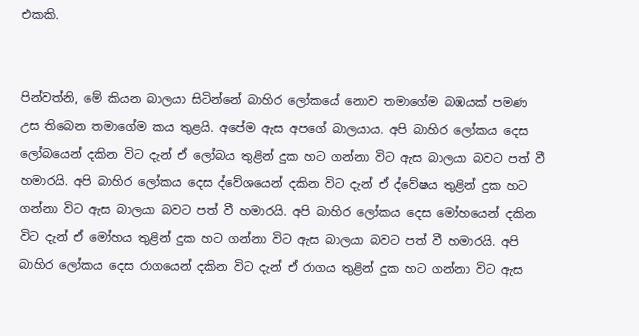එකකි.


පින්වත්නි, මේ කියන බාලයා සිටින්නේ බාහිර ලෝකයේ නොව තමාගේම බඹයක් පමණ උස තිබෙන තමාගේම කය තුළයි. අපේම ඇස අපගේ බාලයාය. අපි බාහිර ලෝකය දෙස ලෝබයෙන් දකින විට දැන් ඒ ලෝබය තුළින් දුක හට ගන්නා විට ඇස බාලයා බවට පත් වී හමාරයි. අපි බාහිර ලෝකය දෙස ද්වේශයෙන් දකින විට දැන් ඒ ද්වේෂය තුළින් දුක හට ගන්නා විට ඇස බාලයා බවට පත් වී හමාරයි. අපි බාහිර ලෝකය දෙස මෝහයෙන් දකින විට දැන් ඒ මෝහය තුළින් දුක හට ගන්නා විට ඇස බාලයා බවට පත් වී හමාරයි. අපි බාහිර ලෝකය දෙස රාගයෙන් දකින විට දැන් ඒ රාගය තුළින් දුක හට ගන්නා විට ඇස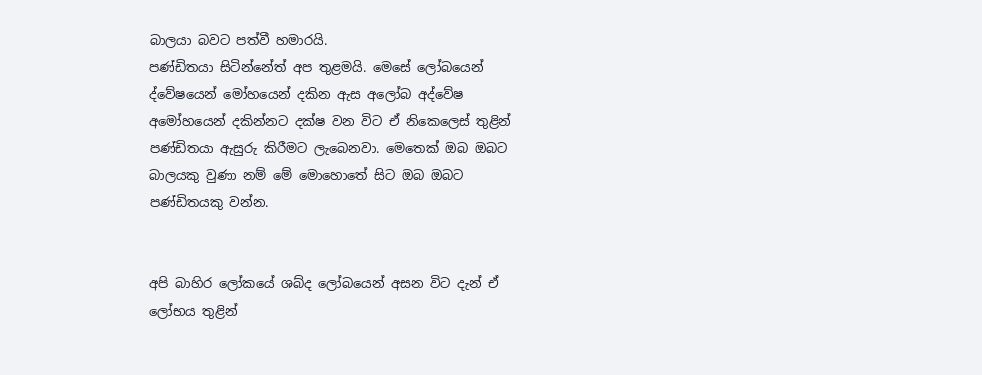බාලයා බවට පත්වී හමාරයි.
පණ්ඩිතයා සිටින්නේත් අප තුළමයි. මෙසේ ලෝබයෙන් ද්වේෂයෙන් මෝහයෙන් දකින ඇස අලෝබ අද්වේෂ අමෝහයෙන් දකින්නට දක්ෂ වන විට ඒ නිකෙලෙස් තුළින් පණ්ඩිතයා ඇසුරු කිරීමට ලැබෙනවා. මෙතෙක් ඔබ ඔබට බාලයකු වුණා නම් මේ මොහොතේ සිට ඔබ ඔබට පණ්ඩිතයකු වන්න.


අපි බාහිර ලෝකයේ ශබ්ද ලෝබයෙන් අසන විට දැන් ඒ ලෝභය තුළින්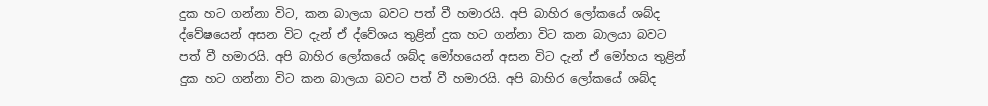දුක හට ගන්නා විට, කන බාලයා බවට පත් වී හමාරයි. අපි බාහිර ලෝකයේ ශබ්ද ද්වේෂයෙන් අසන විට දැන් ඒ ද්වේශය තුළින් දුක හට ගන්නා විට කන බාලයා බවට පත් වී හමාරයි. අපි බාහිර ලෝකයේ ශබ්ද මෝහයෙන් අසන විට දැන් ඒ මෝහය තුළින් දුක හට ගන්නා විට කන බාලයා බවට පත් වී හමාරයි. අපි බාහිර ලෝකයේ ශබ්ද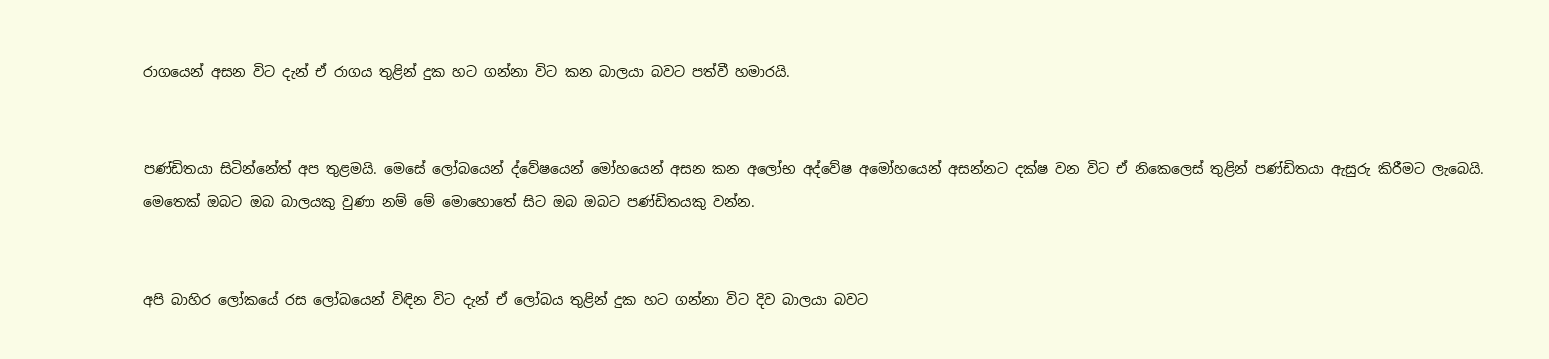රාගයෙන් අසන විට දැන් ඒ රාගය තුළින් දුක හට ගන්නා විට කන බාලයා බවට පත්වී හමාරයි.


පණ්ඩිතයා සිටින්නේත් අප තුළමයි. මෙසේ ලෝබයෙන් ද්වේෂයෙන් මෝහයෙන් අසන කන අලෝභ අද්වේෂ අමෝහයෙන් අසන්නට දක්ෂ වන විට ඒ නිකෙලෙස් තුළින් පණ්ඩිතයා ඇසුරු කිරීමට ලැබෙයි. මෙතෙක් ඔබට ඔබ බාලයකු වුණා නම් මේ මොහොතේ සිට ඔබ ඔබට පණ්ඩිතයකු වන්න.


අපි බාහිර ලෝකයේ රස ලෝබයෙන් විඳින විට දැන් ඒ ලෝබය තුළින් දුක හට ගන්නා විට දිව බාලයා බවට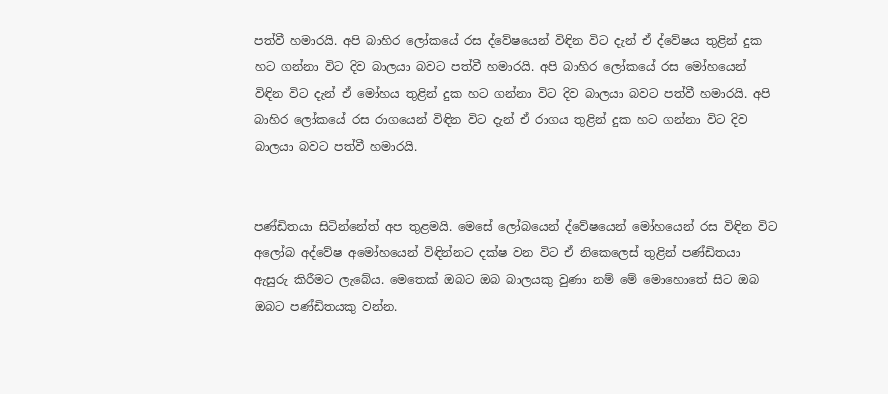පත්වී හමාරයි. අපි බාහිර ලෝකයේ රස ද්වේෂයෙන් විඳින විට දැන් ඒ ද්වේෂය තුළින් දුක හට ගන්නා විට දිව බාලයා බවට පත්වී හමාරයි. අපි බාහිර ලෝකයේ රස මෝහයෙන් විඳින විට දැන් ඒ මෝහය තුළින් දුක හට ගන්නා විට දිව බාලයා බවට පත්වී හමාරයි. අපි බාහිර ලෝකයේ රස රාගයෙන් විඳින විට දැන් ඒ රාගය තුළින් දුක හට ගන්නා විට දිව බාලයා බවට පත්වී හමාරයි.


පණ්ඩිතයා සිටින්නේත් අප තුළමයි. මෙසේ ලෝබයෙන් ද්වේෂයෙන් මෝහයෙන් රස විඳින විට අලෝබ අද්වේෂ අමෝහයෙන් විඳින්නට දක්ෂ වන විට ඒ නිකෙලෙස් තුළින් පණ්ඩිතයා ඇසුරු කිරීමට ලැබේය. මෙතෙක් ඔබට ඔබ බාලයකු වුණා නම් මේ මොහොතේ සිට ඔබ ඔබට පණ්ඩිතයකු වන්න.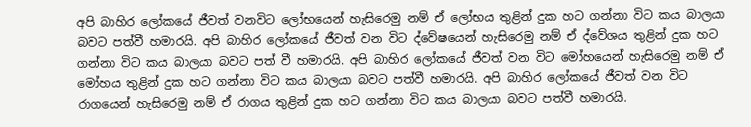අපි බාහිර ලෝකයේ ජීවත් වනවිට ලෝභයෙන් හැසිරෙමු නම් ඒ ලෝභය තුළින් දුක හට ගන්නා විට කය බාලයා බවට පත්වී හමාරයි. අපි බාහිර ලෝකයේ ජීවත් වන විට ද්වේෂයෙන් හැසිරෙමු නම් ඒ ද්වේශය තුළින් දුක හට ගන්නා විට කය බාලයා බවට පත් වී හමාරයි. අපි බාහිර ලෝකයේ ජීවත් වන විට මෝහයෙන් හැසිරෙමු නම් ඒ මෝහය තුළින් දුක හට ගන්නා විට කය බාලයා බවට පත්වී හමාරයි. අපි බාහිර ලෝකයේ ජීවත් වන විට රාගයෙන් හැසිරෙමු නම් ඒ රාගය තුළින් දුක හට ගන්නා විට කය බාලයා බවට පත්වී හමාරයි.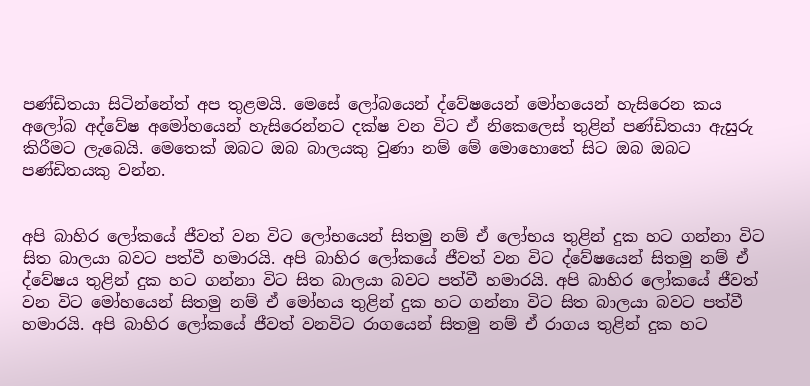පණ්ඩිතයා සිටින්නේත් අප තුළමයි. මෙසේ ලෝබයෙන් ද්වේෂයෙන් මෝහයෙන් හැසිරෙන කය අලෝබ අද්වේෂ අමෝහයෙන් හැසිරෙන්නට දක්ෂ වන විට ඒ නිකෙලෙස් තුළින් පණ්ඩිතයා ඇසුරු කිරීමට ලැබෙයි. මෙතෙක් ඔබට ඔබ බාලයකු වුණා නම් මේ මොහොතේ සිට ඔබ ඔබට පණ්ඩිතයකු වන්න.


අපි බාහිර ලෝකයේ ජීවත් වන විට ලෝභයෙන් සිතමු නම් ඒ ලෝභය තුළින් දුක හට ගන්නා විට සිත බාලයා බවට පත්වී හමාරයි. අපි බාහිර ලෝකයේ ජීවත් වන විට ද්වේෂයෙන් සිතමු නම් ඒ ද්වේෂය තුළින් දුක හට ගන්නා විට සිත බාලයා බවට පත්වී හමාරයි. අපි බාහිර ලෝකයේ ජීවත් වන විට මෝහයෙන් සිතමු නම් ඒ මෝහය තුළින් දුක හට ගන්නා විට සිත බාලයා බවට පත්වී හමාරයි. අපි බාහිර ලෝකයේ ජීවත් වනවිට රාගයෙන් සිතමු නම් ඒ රාගය තුළින් දුක හට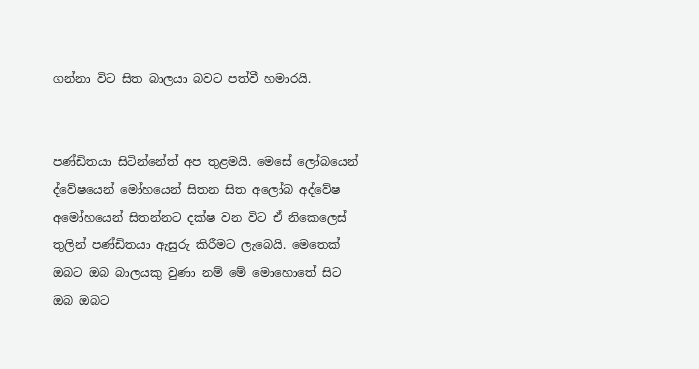ගන්නා විට සිත බාලයා බවට පත්වී හමාරයි.


පණ්ඩිතයා සිටින්නේත් අප තුළමයි. මෙසේ ලෝබයෙන් ද්වේෂයෙන් මෝහයෙන් සිතන සිත අලෝබ අද්වේෂ අමෝහයෙන් සිතන්නට දක්ෂ වන විට ඒ නිකෙලෙස් තුලින් පණ්ඩිතයා ඇසුරු කිරීමට ලැබෙයි. මෙතෙක් ඔබට ඔබ බාලයකු වුණා නම් මේ මොහොතේ සිට ඔබ ඔබට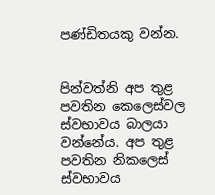පණ්ඩිතයකු වන්න.


පින්වත්නි අප තුළ පවතින කෙලෙස්වල ස්වභාවය බාලයා වන්නේය. අප තුළ පවතින නිකලෙස් ස්වභාවය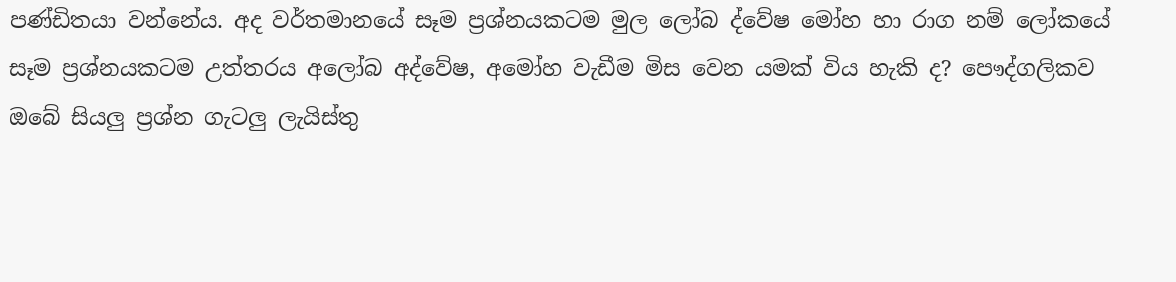පණ්ඩිතයා වන්නේය. අද වර්තමානයේ සෑම ප්‍රශ්නයකටම මුල ලෝබ ද්වේෂ මෝහ හා රාග නම් ලෝකයේ සෑම ප්‍රශ්නයකටම උත්තරය අලෝබ අද්වේෂ, අමෝහ වැඩීම මිස වෙන යමක් විය හැකි ද? පෞද්ගලිකව ඔබේ සියලු ප්‍රශ්න ගැටලු ලැයිස්තු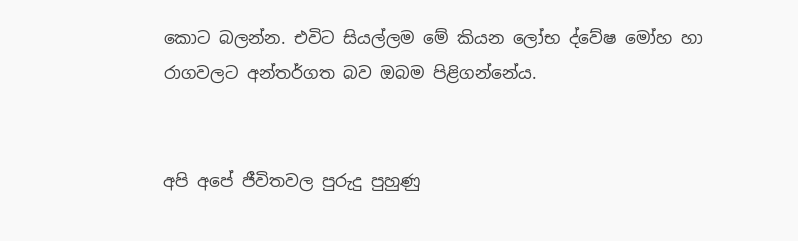කොට බලන්න. එවිට සියල්ලම මේ කියන ලෝභ ද්වේෂ මෝහ හා රාගවලට අන්තර්ගත බව ඔබම පිළිගන්නේය.


අපි අපේ ජීවිතවල පුරුදු පුහුණු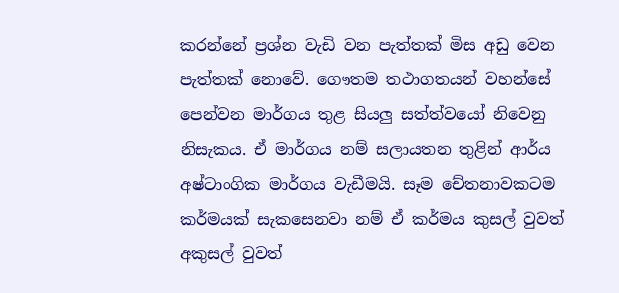කරන්නේ ප්‍රශ්න වැඩි වන පැත්තක් මිස අඩු වෙන පැත්තක් නොවේ. ගෞතම තථාගතයන් වහන්සේ පෙන්වන මාර්ගය තුළ සියලු සත්ත්වයෝ නිවෙනු නිසැකය. ඒ මාර්ගය නම් සලායතන තුළින් ආර්ය අෂ්ටාංගික මාර්ගය වැඩීමයි. සෑම චේතනාවකටම කර්මයක් සැකසෙනවා නම් ඒ කර්මය කුසල් වුවත් අකුසල් වුවත්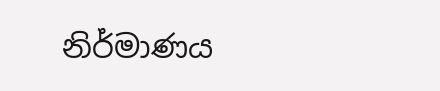නිර්මාණය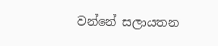වන්නේ සලායතන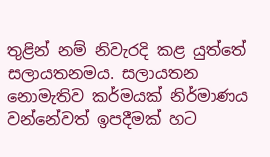තුළින් නම් නිවැරදි කළ යුත්තේ සලායතනමය. සලායතන නොමැතිව කර්මයක් නිර්මාණය වන්නේවත් ඉපදීමක් හට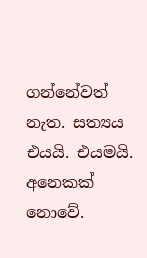ගන්නේවත් නැත. සත්‍යය එයයි. එයමයි. අනෙකක් නොවේ.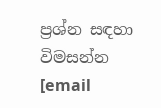ප්‍රශ්න සඳහා විමසන්න [email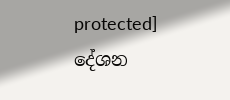protected]
දේශන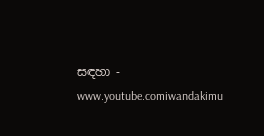සඳහා - www.youtube.comiwandakimu